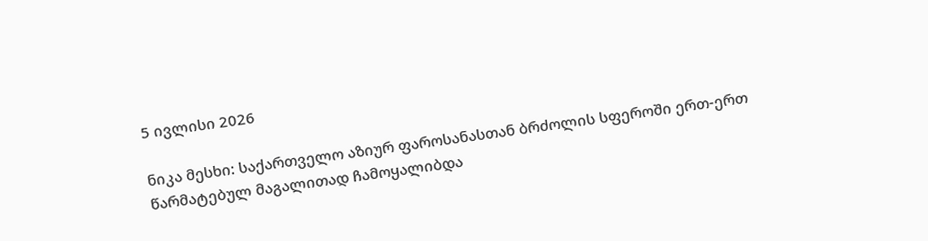5 ივლისი 2026

ნიკა მესხი: საქართველო აზიურ ფაროსანასთან ბრძოლის სფეროში ერთ-ერთ წარმატებულ მაგალითად ჩამოყალიბდა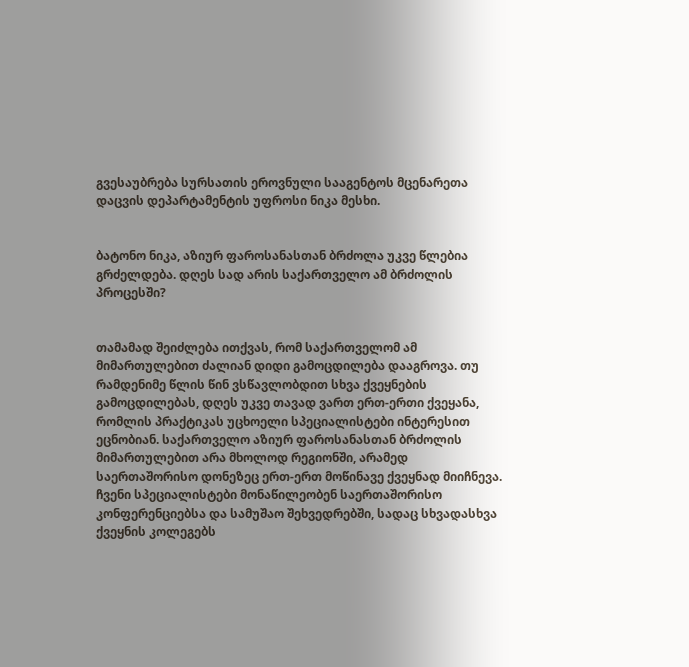გვესაუბრება სურსათის ეროვნული სააგენტოს მცენარეთა დაცვის დეპარტამენტის უფროსი ნიკა მესხი.


ბატონო ნიკა, აზიურ ფაროსანასთან ბრძოლა უკვე წლებია გრძელდება. დღეს სად არის საქართველო ამ ბრძოლის პროცესში?


თამამად შეიძლება ითქვას, რომ საქართველომ ამ მიმართულებით ძალიან დიდი გამოცდილება დააგროვა. თუ რამდენიმე წლის წინ ვსწავლობდით სხვა ქვეყნების გამოცდილებას, დღეს უკვე თავად ვართ ერთ-ერთი ქვეყანა, რომლის პრაქტიკას უცხოელი სპეციალისტები ინტერესით ეცნობიან. საქართველო აზიურ ფაროსანასთან ბრძოლის მიმართულებით არა მხოლოდ რეგიონში, არამედ საერთაშორისო დონეზეც ერთ-ერთ მოწინავე ქვეყნად მიიჩნევა. ჩვენი სპეციალისტები მონაწილეობენ საერთაშორისო კონფერენციებსა და სამუშაო შეხვედრებში, სადაც სხვადასხვა ქვეყნის კოლეგებს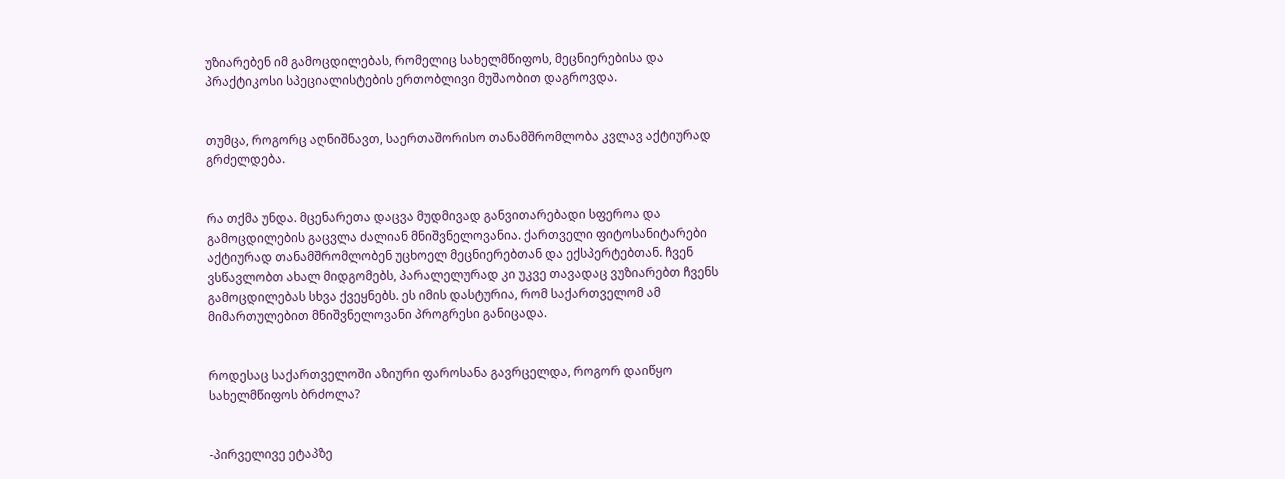უზიარებენ იმ გამოცდილებას, რომელიც სახელმწიფოს, მეცნიერებისა და პრაქტიკოსი სპეციალისტების ერთობლივი მუშაობით დაგროვდა.


თუმცა, როგორც აღნიშნავთ, საერთაშორისო თანამშრომლობა კვლავ აქტიურად გრძელდება.


რა თქმა უნდა. მცენარეთა დაცვა მუდმივად განვითარებადი სფეროა და გამოცდილების გაცვლა ძალიან მნიშვნელოვანია. ქართველი ფიტოსანიტარები აქტიურად თანამშრომლობენ უცხოელ მეცნიერებთან და ექსპერტებთან. ჩვენ ვსწავლობთ ახალ მიდგომებს, პარალელურად კი უკვე თავადაც ვუზიარებთ ჩვენს გამოცდილებას სხვა ქვეყნებს. ეს იმის დასტურია, რომ საქართველომ ამ მიმართულებით მნიშვნელოვანი პროგრესი განიცადა.


როდესაც საქართველოში აზიური ფაროსანა გავრცელდა, როგორ დაიწყო სახელმწიფოს ბრძოლა?


-პირველივე ეტაპზე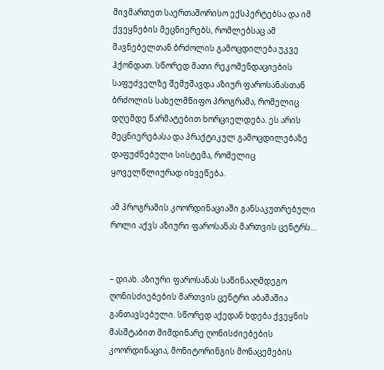მივმართეთ საერთაშორისო ექსპერტებსა და იმ ქვეყნების მეცნიერებს, რომლებსაც ამ მავნებელთან ბრძოლის გამოცდილება უკვე ჰქონდათ. სწორედ მათი რეკომენდაციების საფუძველზე შემუშავდა აზიურ ფაროსანასთან ბრძოლის სახელმწიფო პროგრამა, რომელიც დღემდე წარმატებით ხორციელდება. ეს არის მეცნიერებასა და პრაქტიკულ გამოცდილებაზე დაფუძნებული სისტემა, რომელიც ყოველწლიურად იხვეწება.

ამ პროგრამის კოორდინაციაში განსაკუთრებული როლი აქვს აზიური ფაროსანას მართვის ცენტრს…


– დიახ. აზიური ფაროსანას საწინააღმდეგო ღონისძიებების მართვის ცენტრი აბაშაშია განთავსებული. სწორედ აქედან ხდება ქვეყნის მასშტაბით მიმდინარე ღონისძიებების კოორდინაცია, მონიტორინგის მონაცემების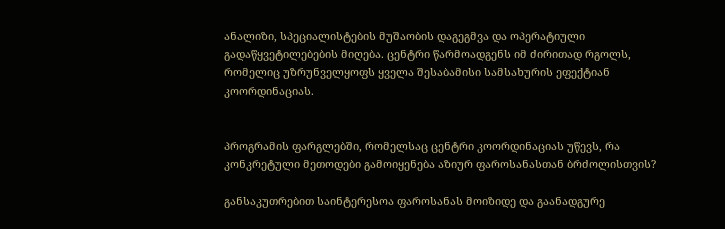ანალიზი, სპეციალისტების მუშაობის დაგეგმვა და ოპერატიული გადაწყვეტილებების მიღება. ცენტრი წარმოადგენს იმ ძირითად რგოლს, რომელიც უზრუნველყოფს ყველა შესაბამისი სამსახურის ეფექტიან კოორდინაციას.


პროგრამის ფარგლებში, რომელსაც ცენტრი კოორდინაციას უწევს, რა კონკრეტული მეთოდები გამოიყენება აზიურ ფაროსანასთან ბრძოლისთვის?

განსაკუთრებით საინტერესოა ფაროსანას მოიზიდე და გაანადგურე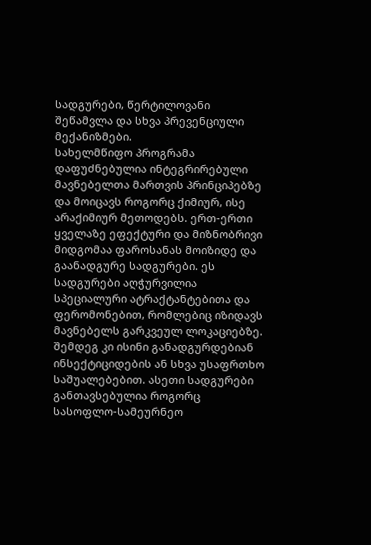სადგურები, წერტილოვანი შეწამვლა და სხვა პრევენციული მექანიზმები.
სახელმწიფო პროგრამა დაფუძნებულია ინტეგრირებული მავნებელთა მართვის პრინციპებზე და მოიცავს როგორც ქიმიურ, ისე არაქიმიურ მეთოდებს. ერთ-ერთი ყველაზე ეფექტური და მიზნობრივი მიდგომაა ფაროსანას მოიზიდე და გაანადგურე სადგურები. ეს სადგურები აღჭურვილია სპეციალური ატრაქტანტებითა და ფერომონებით, რომლებიც იზიდავს მავნებელს გარკვეულ ლოკაციებზე. შემდეგ კი ისინი განადგურდებიან ინსექტიციდების ან სხვა უსაფრთხო საშუალებებით. ასეთი სადგურები განთავსებულია როგორც სასოფლო-სამეურნეო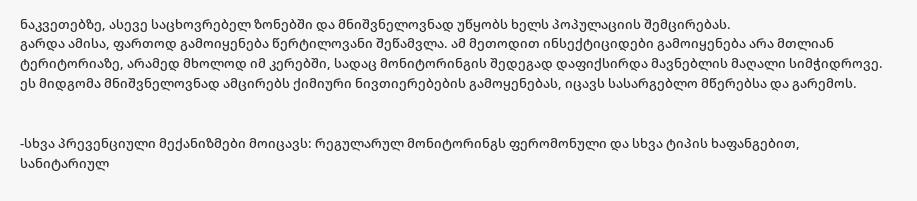ნაკვეთებზე, ასევე საცხოვრებელ ზონებში და მნიშვნელოვნად უწყობს ხელს პოპულაციის შემცირებას.
გარდა ამისა, ფართოდ გამოიყენება წერტილოვანი შეწამვლა. ამ მეთოდით ინსექტიციდები გამოიყენება არა მთლიან ტერიტორიაზე, არამედ მხოლოდ იმ კერებში, სადაც მონიტორინგის შედეგად დაფიქსირდა მავნებლის მაღალი სიმჭიდროვე. ეს მიდგომა მნიშვნელოვნად ამცირებს ქიმიური ნივთიერებების გამოყენებას, იცავს სასარგებლო მწერებსა და გარემოს.


-სხვა პრევენციული მექანიზმები მოიცავს: რეგულარულ მონიტორინგს ფერომონული და სხვა ტიპის ხაფანგებით, სანიტარიულ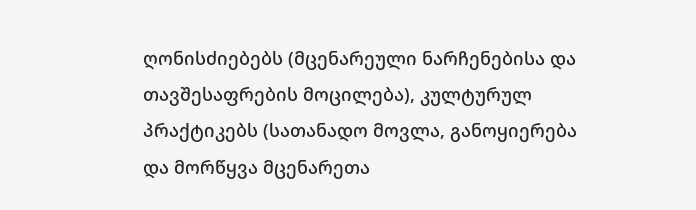ღონისძიებებს (მცენარეული ნარჩენებისა და თავშესაფრების მოცილება), კულტურულ პრაქტიკებს (სათანადო მოვლა, განოყიერება და მორწყვა მცენარეთა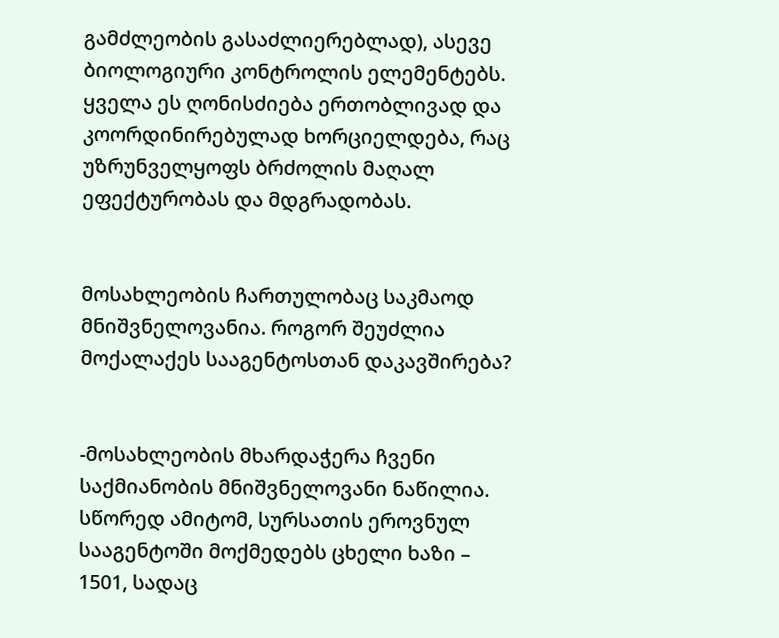გამძლეობის გასაძლიერებლად), ასევე ბიოლოგიური კონტროლის ელემენტებს. ყველა ეს ღონისძიება ერთობლივად და კოორდინირებულად ხორციელდება, რაც უზრუნველყოფს ბრძოლის მაღალ ეფექტურობას და მდგრადობას.


მოსახლეობის ჩართულობაც საკმაოდ მნიშვნელოვანია. როგორ შეუძლია მოქალაქეს სააგენტოსთან დაკავშირება?


-მოსახლეობის მხარდაჭერა ჩვენი საქმიანობის მნიშვნელოვანი ნაწილია. სწორედ ამიტომ, სურსათის ეროვნულ სააგენტოში მოქმედებს ცხელი ხაზი – 1501, სადაც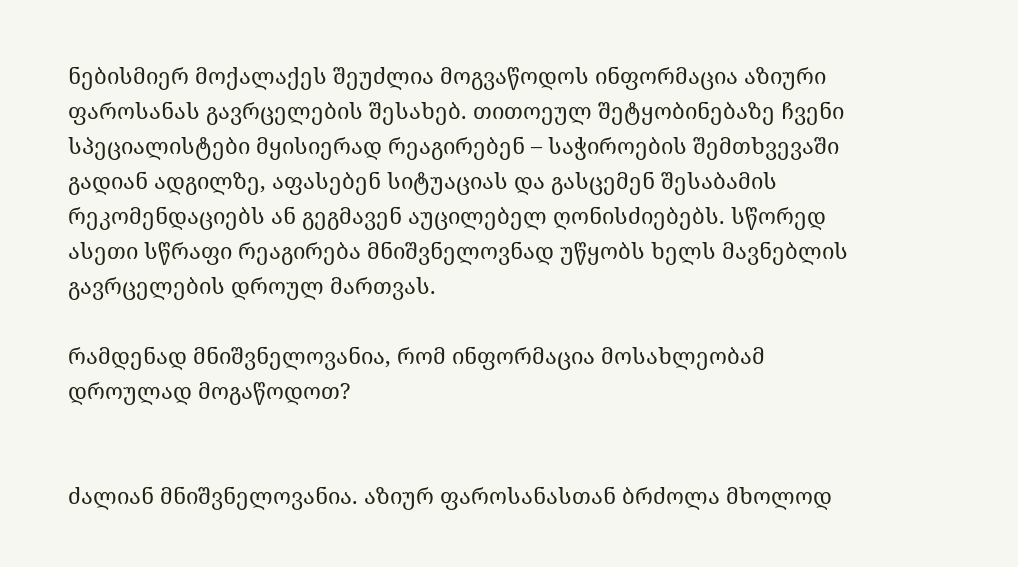ნებისმიერ მოქალაქეს შეუძლია მოგვაწოდოს ინფორმაცია აზიური ფაროსანას გავრცელების შესახებ. თითოეულ შეტყობინებაზე ჩვენი სპეციალისტები მყისიერად რეაგირებენ – საჭიროების შემთხვევაში გადიან ადგილზე, აფასებენ სიტუაციას და გასცემენ შესაბამის რეკომენდაციებს ან გეგმავენ აუცილებელ ღონისძიებებს. სწორედ ასეთი სწრაფი რეაგირება მნიშვნელოვნად უწყობს ხელს მავნებლის გავრცელების დროულ მართვას.

რამდენად მნიშვნელოვანია, რომ ინფორმაცია მოსახლეობამ დროულად მოგაწოდოთ?


ძალიან მნიშვნელოვანია. აზიურ ფაროსანასთან ბრძოლა მხოლოდ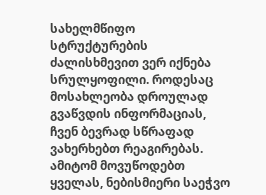სახელმწიფო სტრუქტურების ძალისხმევით ვერ იქნება სრულყოფილი. როდესაც მოსახლეობა დროულად გვაწვდის ინფორმაციას, ჩვენ ბევრად სწრაფად ვახერხებთ რეაგირებას. ამიტომ მოვუწოდებთ ყველას, ნებისმიერი საეჭვო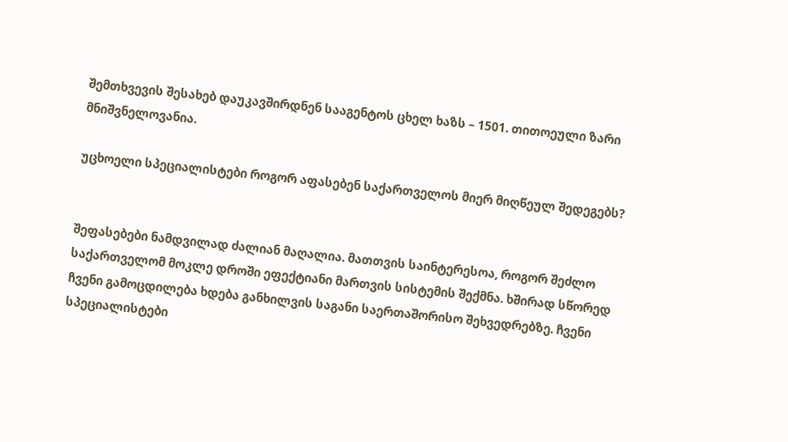შემთხვევის შესახებ დაუკავშირდნენ სააგენტოს ცხელ ხაზს – 1501. თითოეული ზარი მნიშვნელოვანია.

უცხოელი სპეციალისტები როგორ აფასებენ საქართველოს მიერ მიღწეულ შედეგებს?


შეფასებები ნამდვილად ძალიან მაღალია. მათთვის საინტერესოა, როგორ შეძლო საქართველომ მოკლე დროში ეფექტიანი მართვის სისტემის შექმნა. ხშირად სწორედ ჩვენი გამოცდილება ხდება განხილვის საგანი საერთაშორისო შეხვედრებზე. ჩვენი სპეციალისტები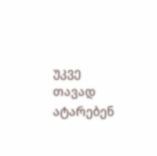უკვე თავად ატარებენ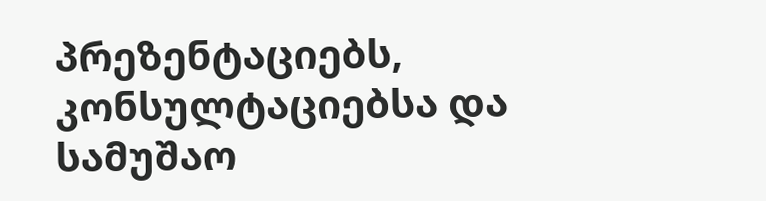პრეზენტაციებს, კონსულტაციებსა და სამუშაო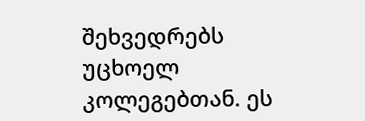შეხვედრებს უცხოელ კოლეგებთან. ეს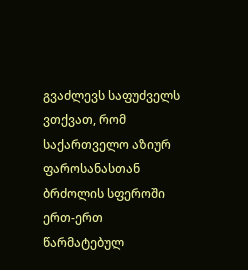გვაძლევს საფუძველს ვთქვათ, რომ საქართველო აზიურ ფაროსანასთან ბრძოლის სფეროში ერთ-ერთ წარმატებულ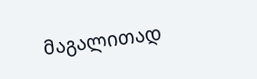მაგალითად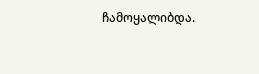ჩამოყალიბდა.